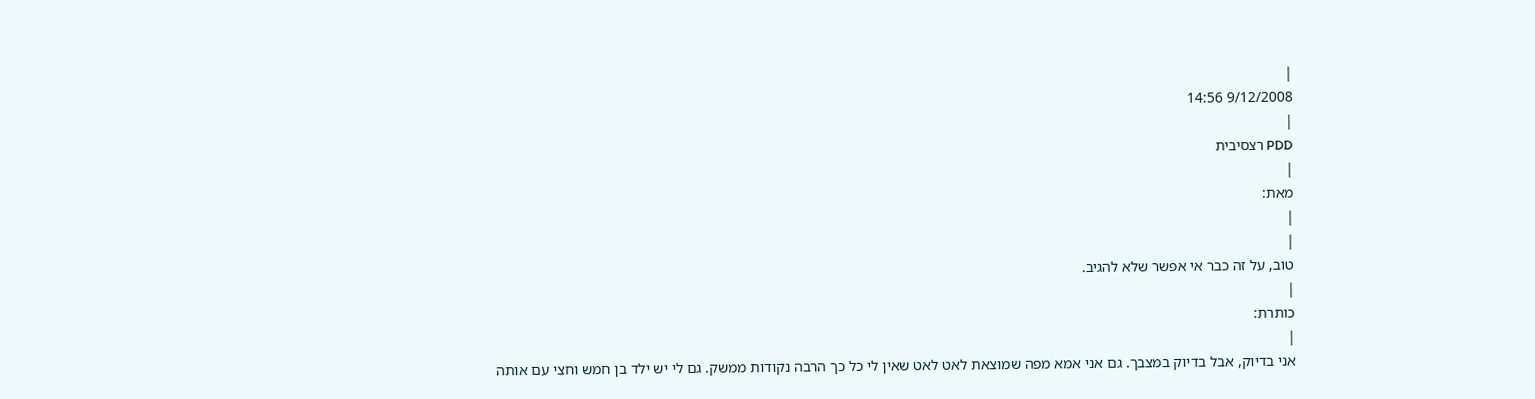|
9/12/2008 14:56
|
PDD רצסיבית
|
מאת:
|
|
טוב, על זה כבר אי אפשר שלא להגיב.
|
כותרת:
|
אני בדיוק, אבל בדיוק במצבך. גם אני אמא מפה שמוצאת לאט לאט שאין לי כל כך הרבה נקודות ממשק. גם לי יש ילד בן חמש וחצי עם אותה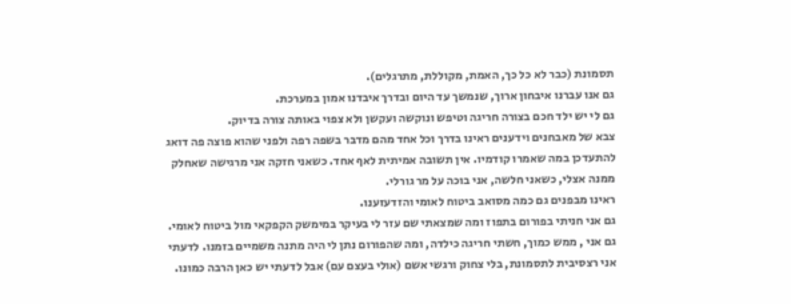תסמונת (כבר לא כל כך, האמת, מקוללת, מתרגלים).
גם אנו עברנו איבחון ארוך, שנמשך עד היום ובדרך איבדנו אמון במערכת.
גם לי יש ילד חכם בצורה חריגה וטיפש ונוקשה ועקשן ולא צפוי באותה צורה בדיוק.
צבא של מאבחנים וידענים ראינו בדרך וכל אחד מהם מדבר בשפה רפה ולפני שהוא פוצה פה דואג להתעדכן במה שאמרו קודמיו. אין תשובה אמיתית לאף אחד. כשאני חזקה אני מרגישה שאחלק ממנה אצלי, כשאני חלשה, אני בוכה על מר גורלי.
ראינו מבפנים גם כמה מסואב ביטוח לאומי והזדעזענו.
גם אני חניתי בפורום בתפוז ומה שמצאתי שם עזר לי בעיקר במימשק הקפקאי מול ביטוח לאומי.
גם אני , ממש כמוך, חשתי חריגה כילדה, ומה שהפורום נתן לי היה מתנה משמיים בזמנו. לדעתי אני רצסיבית לתסמונת, בלי צחוק ורגשי אשם (אולי בעצם עם) אבל לדעתי יש כאן הרבה כמונו.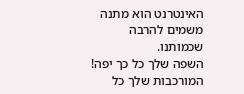האינטרנט הוא מתנה משמים להרבה שכמותנו.
השפה שלך כל כך יפה! המורכבות שלך כל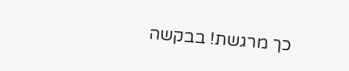כך מרגשת! בבקשה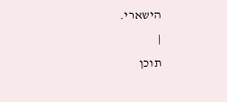הישארי.
|
תוכן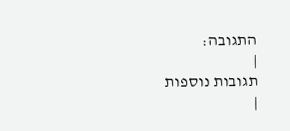התגובה:
|
תגובות נוספות
|